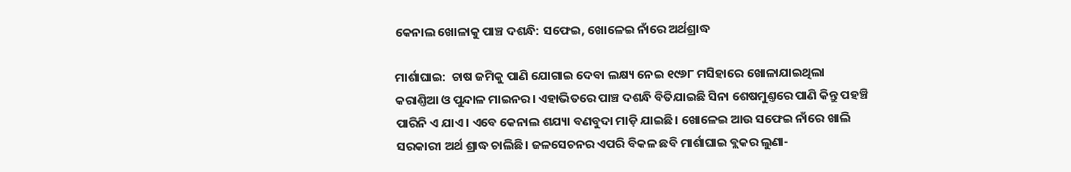କେନାଲ ଖୋଳାକୁ ପାଞ୍ଚ ଦଶନ୍ଧି: ସଫେଇ, ଖୋଳେଇ ନାଁରେ ଅର୍ଥଶ୍ରାଦ୍ଧ

ମାର୍ଶାଘାଇ:  ଚାଷ ଜମିକୁ ପାଣି ଯୋଗାଇ ଦେବା ଲକ୍ଷ୍ୟ ନେଇ ୧୯୬୮ ମସିହାରେ ଖୋଳାଯାଇଥିଲା କରାଣ୍ତିଆ ଓ ପୁନ୍ଦାଳ ମାଇନର। ଏହାଭିତରେ ପାଞ୍ଚ ଦଶନ୍ଧି ବିତିଯାଇଛି ସିନା ଶେଷମୁଣ୍ତରେ ପାଣି କିନ୍ତୁ ପହଞ୍ଚି ପାରିନି ଏ ଯାଏ। ଏବେ କେନାଲ ଶଯ୍ୟା ବଣବୁଦା ମାଡ଼ି ଯାଇଛି। ଖୋଳେଇ ଆଉ ସଫେଇ ନାଁରେ ଖାଲି ସରକାରୀ ଅର୍ଥ ଶ୍ରାଦ୍ଧ ଚାଲିଛି। ଜଳସେଚନର ଏପରି ବିକଳ ଛବି ମାର୍ଶାଘାଇ ବ୍ଲକର ଲୁଣା-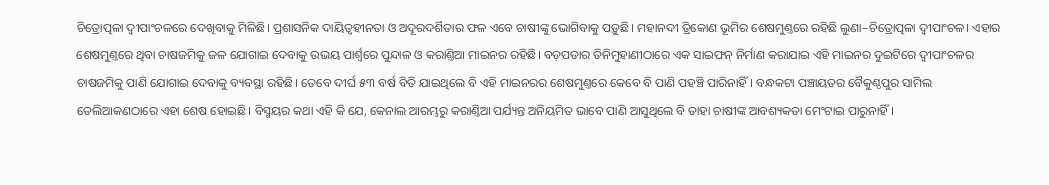ଚିତ୍ରୋତ୍ପଳା ଦ୍ବୀପାଂଚଳରେ ଦେଖିବାକୁ ମିଳିଛି। ପ୍ରଶାସନିକ ଦାୟିତ୍ବହୀନତା ଓ ଅଦୂରଦର୍ଶିତାର ଫଳ ଏବେ ଚାଷୀଙ୍କୁ ଭୋଗିବାକୁ ପଡ଼ୁଛି। ମହାନଦୀ ତ୍ରିକୋଣ ଭୂମିର ଶେଷମୁଣ୍ତରେ ରହିଛି ଲୁଣା–ଚିତ୍ରୋତ୍ପଳା ଦ୍ବୀପାଂଚଳ। ଏହାର ଶେଷମୁଣ୍ତରେ ଥିବା ଚାଷଜମିକୁ ଜଳ ଯୋଗାଇ ଦେବାକୁ ଉଭୟ ପାର୍ଶ୍ବରେ ପୁନ୍ଦାଳ ଓ କରାଣ୍ତିଆ ମାଇନର ରହିଛି। ବଡ଼ପଡାର ତିନିମୁହାଣୀଠାରେ ଏକ ସାଇଫନ୍ ନିର୍ମାଣ କରାଯାଇ ଏହି ମାଇନର ଦୁଇଟିରେ ଦ୍ବୀପାଂଚଳର ଚାଷଜମିକୁ ପାଣି ଯୋଗାଇ ଦେବାକୁ ବ୍ୟବସ୍ଥା ରହିଛି। ତେବେ ଦୀର୍ଘ ୫୩ ବର୍ଷ ବିତି ଯାଇଥିଲେ ବି ଏହି ମାଇନରର ଶେଷମୁଣ୍ତରେ କେବେ ବି ପାଣି ପହଞ୍ଚି ପାରିନାହିଁ। ବନ୍ଧକଟା ପଞ୍ଚାୟତର ବୈକୁଣ୍ଠପୁର ସାମିଲ ତେଲିଆକଣଠାରେ ଏହା ଶେଷ ହୋଇଛି। ବିସ୍ମୟର କଥା ଏହି କି ଯେ, କେନାଲ ଆରମ୍ଭରୁ କରାଣ୍ତିଆ ପର୍ଯ୍ୟନ୍ତ ଅନିୟମିତ ଭାବେ ପାଣି ଆସୁଥିଲେ ବି ତାହା ଚାଷୀଙ୍କ ଆବଶ୍ୟକତା ମେଂଟାଇ ପାରୁନାହିଁ।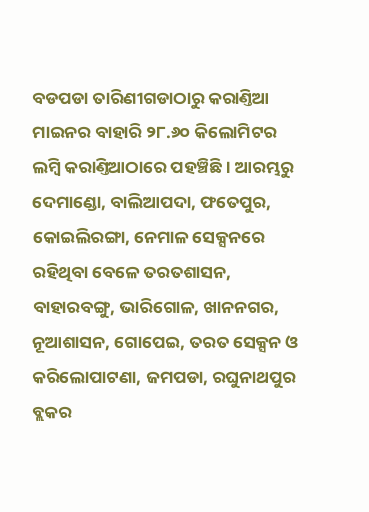ବଡପଡା ତାରିଣୀଗଡାଠାରୁ କରାଣ୍ତିଆ ମାଇନର ବାହାରି ୨୮.୬୦ କିଲୋମିଟର ଲମ୍ବି କରାଣ୍ତିଆଠାରେ ପହଞ୍ଚିଛି। ଆରମ୍ଭରୁ ଦେମାଣ୍ଡୋ, ବାଲିଆପଦା, ଫତେପୁର, କୋଇଲିରଙ୍ଗା, ନେମାଳ ସେକ୍ସନରେ ରହିଥିବା ବେଳେ ତରତଶାସନ, ବାହାରବଙ୍ଗୁ, ଭାରିଗୋଳ, ଖାନନଗର, ନୂଆଶାସନ, ଗୋପେଇ, ତରତ ସେକ୍ସନ ଓ କରିଲୋପାଟଣା, ଜମପଡା, ରଘୁନାଥପୁର ବ୍ଲକର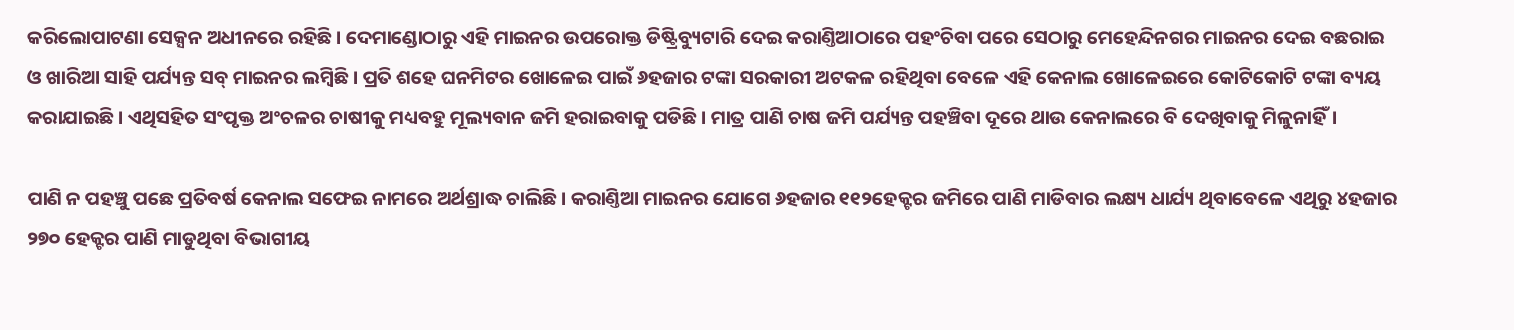କରିଲୋପାଟଣା ସେକ୍ସନ ଅଧୀନରେ ରହିଛି। ଦେମାଣ୍ଡୋଠାରୁ ଏହି ମାଇନର ଉପରୋକ୍ତ ଡିଷ୍ଟ୍ରିବ୍ୟୁଟାରି ଦେଇ କରାଣ୍ତିଆଠାରେ ପହଂଚିବା ପରେ ସେଠାରୁ ମେହେନ୍ଦିନଗର ମାଇନର ଦେଇ ବଛରାଇ ଓ ଖାରିଆ ସାହି ପର୍ଯ୍ୟନ୍ତ ସବ୍‌ ମାଇନର ଲମ୍ବିଛି। ପ୍ରତି ଶହେ ଘନମିଟର ଖୋଳେଇ ପାଇଁ ୬ହଜାର ଟଙ୍କା ସରକାରୀ ଅଟକଳ ରହିଥିବା ବେଳେ ଏହି କେନାଲ ଖୋଳେଇରେ କୋଟିକୋଟି ଟଙ୍କା ବ୍ୟୟ କରାଯାଇଛି। ଏଥିସହିତ ସଂପୃକ୍ତ ଅଂଚଳର ଚାଷୀକୁ ମଧ୍ୟବହୁ ମୂଲ୍ୟବାନ ଜମି ହରାଇବାକୁ ପଡିଛି। ମାତ୍ର ପାଣି ଚାଷ ଜମି ପର୍ଯ୍ୟନ୍ତ ପହଞ୍ଚିବା ଦୂରେ ଥାଉ କେନାଲରେ ବି ଦେଖିବାକୁ ମିଳୁନାହିଁ।

ପାଣି ନ ପହଞ୍ଚୁ ପଛେ ପ୍ରତିବର୍ଷ କେନାଲ ସଫେଇ ନାମରେ ଅର୍ଥଶ୍ରାଦ୍ଧ ଚାଲିଛି। କରାଣ୍ତିଆ ମାଇନର ଯୋଗେ ୬ହଜାର ୧୧୨ହେକ୍ଟର ଜମିରେ ପାଣି ମାଡିବାର ଲକ୍ଷ୍ୟ ଧାର୍ଯ୍ୟ ଥିବାବେଳେ ଏଥିରୁ ୪ହଜାର ୨୭୦ ହେକ୍ଟର ପାଣି ମାଡୁଥିବା ବିଭାଗୀୟ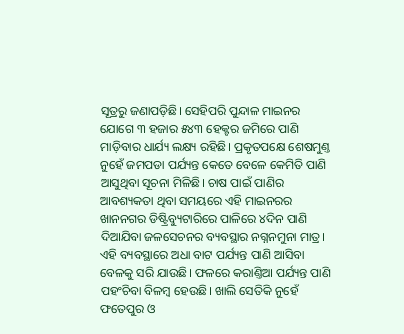ସୂତ୍ରରୁ ଜଣାପଡ଼ିଛି। ସେହିପରି ପୁନ୍ଦାଳ ମାଇନର ଯୋଗେ ୩ ହଜାର ୫୪୩ ହେକ୍ଟର ଜମିରେ ପାଣି ମାଡ଼ିବାର ଧାର୍ଯ୍ୟ ଲକ୍ଷ୍ୟ ରହିଛି। ପ୍ରକୃତପକ୍ଷେ ଶେଷମୁଣ୍ତ ନୁହେଁ ଜମପଡା ପର୍ଯ୍ୟନ୍ତ କେତେ ବେଳେ କେମିତି ପାଣି ଆସୁଥିବା ସୂଚନା ମିଳିଛି। ଚାଷ ପାଇଁ ପାଣିର ଆବଶ୍ୟକତା ଥିବା ସମୟରେ ଏହି ମାଇନରର ଖାନନଗର ଡିଷ୍ଟ୍ରିବ୍ୟୁଟାରିରେ ପାଳିରେ ୪ଦିନ ପାଣି ଦିଆଯିବା ଜଳସେଚନର ବ୍ୟବସ୍ଥାର ନଗ୍ନନମୁନା ମାତ୍ର। ଏହି ବ୍ୟବସ୍ଥାରେ ଅଧା ବାଟ ପର୍ଯ୍ୟନ୍ତ ପାଣି ଆସିବା ବେଳକୁ ସରି ଯାଉଛି। ଫଳରେ କରାଣ୍ତିଆ ପର୍ଯ୍ୟନ୍ତ ପାଣି ପହଂଚିବା ବିଳମ୍ବ ହେଉଛି। ଖାଲି ସେତିକି ନୁହେଁ ଫତେପୁର ଓ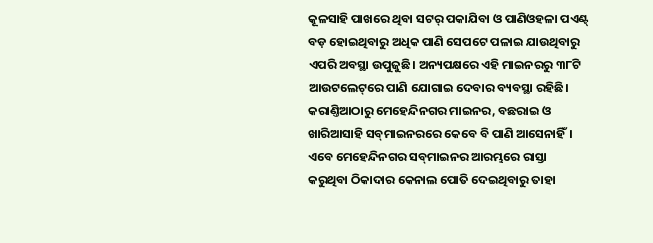କୂଳସାହି ପାଖରେ ଥିବା ସଟର୍‌ ପକାଯିବା ଓ ପାଣିଓହଳା ପଏଣ୍ଟ୍‌ ବଡ଼ ହୋଇଥିବାରୁ ଅଧିକ ପାଣି ସେପଟେ ପଳାଇ ଯାଉଥିବାରୁ ଏପରି ଅବସ୍ଥା ଉପୁଜୁଛି। ଅନ୍ୟପକ୍ଷରେ ଏହି ମାଇନରରୁ ୩୮ଟି ଆଉଟଲେଟ୍‌ରେ ପାଣି ଯୋଗାଇ ଦେବାର ବ୍ୟବସ୍ଥା ରହିଛି। କରାଣ୍ତିଆଠାରୁ ମେହେନ୍ଦିନଗର ମାଇନର, ବଛରାଇ ଓ ଖାରିଆସାହି ସବ୍‌ମାଇନରରେ କେବେ ବି ପାଣି ଆସେନାହିଁ। ଏବେ ମେହେନ୍ଦିନଗର ସବ୍‌ମାଇନର ଆରମ୍ଭରେ ରାସ୍ତା କରୁଥିବା ଠିକାଦାର କେନାଲ ପୋତି ଦେଇଥିବାରୁ ତାହା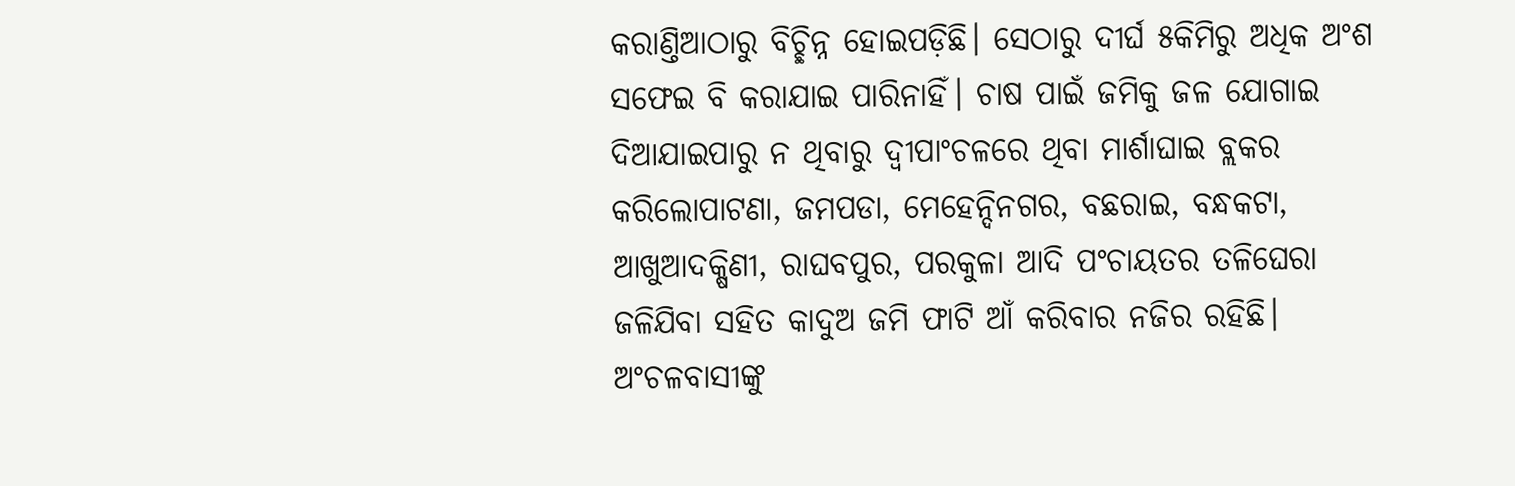କରାଣ୍ତିଆଠାରୁ ବିଚ୍ଛିନ୍ନ ହୋଇପଡ଼ିଛି। ସେଠାରୁ ଦୀର୍ଘ ୫କିମିରୁ ଅଧିକ ଅଂଶ ସଫେଇ ବି କରାଯାଇ ପାରିନାହିଁ। ଚାଷ ପାଇଁ ଜମିକୁ ଜଳ ଯୋଗାଇ ଦିଆଯାଇପାରୁ ନ ଥିବାରୁ ଦ୍ବୀପାଂଚଳରେ ଥିବା ମାର୍ଶାଘାଇ ବ୍ଲକର କରିଲୋପାଟଣା, ଜମପଡା, ମେହେନ୍ଦିନଗର, ବଛରାଇ, ବନ୍ଧକଟା, ଆଖୁଆଦକ୍ଷିଣୀ, ରାଘବପୁର, ପରକୁଳା ଆଦି ପଂଚାୟତର ତଳିଘେରା ଜଳିଯିବା ସହିତ କାଦୁଅ ଜମି ଫାଟି ଆଁ କରିବାର ନଜିର ରହିଛି। ଅଂଚଳବାସୀଙ୍କୁ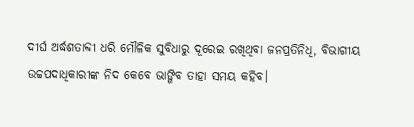ଦୀର୍ଘ ଅର୍ଦ୍ଧଶତାବ୍ଦୀ ଧରି ମୌଳିକ ସୁବିଧାରୁ ଦୂରେଇ ରଖିଥିବା ଜନପ୍ରତିନିଧି, ବିଭାଗୀୟ ଉଚ୍ଚପଦାଧିକାରୀଙ୍କ ନିଦ କେବେ ଭାଙ୍ଗିବ ତାହା ସମୟ କହିବ।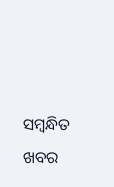ସମ୍ବନ୍ଧିତ ଖବର